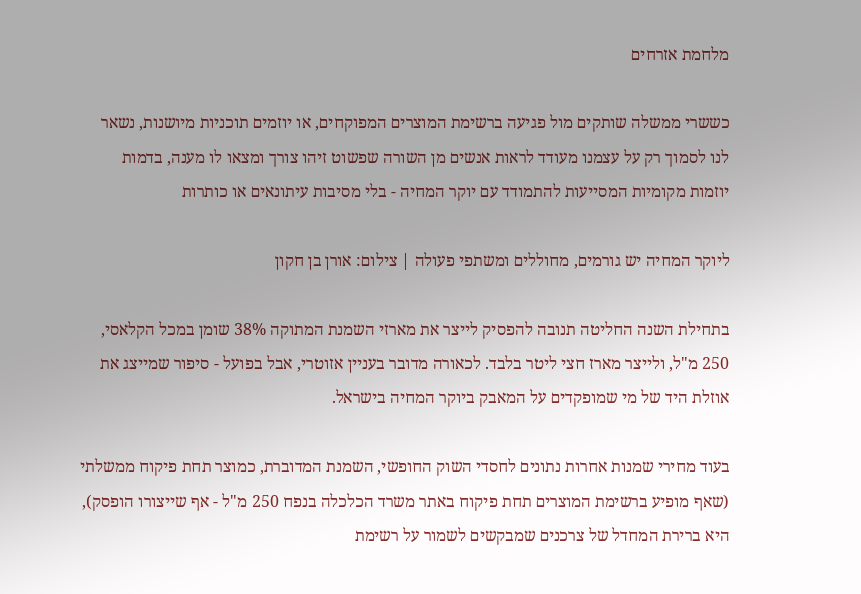מלחמת אזרחים

כששרי ממשלה שותקים מול פגיעה ברשימת המוצרים המפוקחים, או יוזמים תוכניות מיושנות, נשאר לנו לסמוך רק על עצמנו מעודד לראות אנשים מן השורה שפשוט זיהו צורך ומצאו לו מענה, בדמות יוזמות מקומיות המסייעות להתמודד עם יוקר המחיה - בלי מסיבות עיתונאים או כותרות

ליוקר המחיה יש גורמים, מחוללים ומשתפי פעולה | צילום: אורן בן חקון

בתחילת השנה החליטה תנובה להפסיק לייצר את מארזי השמנת המתוקה 38% שומן במכל הקלאסי, 250 מ"ל, ולייצר מארז חצי ליטר בלבד. לכאורה מדובר בעניין אזוטרי, אבל בפועל - סיפור שמייצג את אוזלת היד של מי שמופקדים על המאבק ביוקר המחיה בישראל.

בעוד מחירי שמנות אחרות נתונים לחסדי השוק החופשי, השמנת המדוברת, כמוצר תחת פיקוח ממשלתי (שאף מופיע ברשימת המוצרים תחת פיקוח באתר משרד הכלכלה בנפח 250 מ"ל - אף שייצורו הופסק), היא ברירת המחדל של צרכנים שמבקשים לשמור על רשימת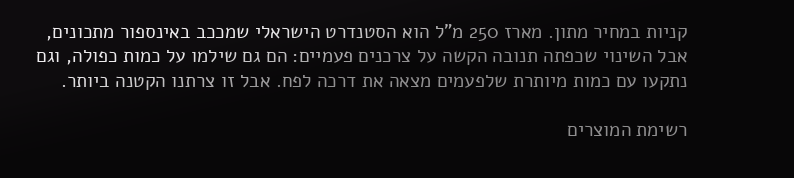קניות במחיר מתון. מארז 250 מ"ל הוא הסטנדרט הישראלי שמככב באינספור מתכונים, אבל השינוי שכפתה תנובה הקשה על צרכנים פעמיים: הם גם שילמו על כמות כפולה, וגם נתקעו עם כמות מיותרת שלפעמים מצאה את דרכה לפח. אבל זו צרתנו הקטנה ביותר.

רשימת המוצרים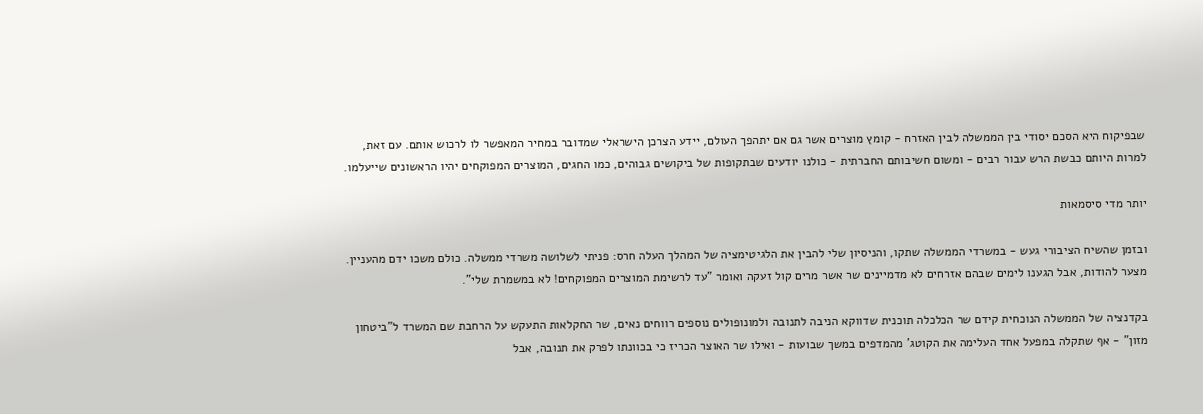שבפיקוח היא הסכם יסודי בין הממשלה לבין האזרח - קומץ מוצרים אשר גם אם יתהפך העולם, יידע הצרכן הישראלי שמדובר במחיר המאפשר לו לרכוש אותם. עם זאת, למרות היותם כבשת הרש עבור רבים - ומשום חשיבותם החברתית - כולנו יודעים שבתקופות של ביקושים גבוהים, כמו החגים, המוצרים המפוקחים יהיו הראשונים שייעלמו.

יותר מדי סיסמאות

ובזמן שהשיח הציבורי געש - במשרדי הממשלה שתקו, והניסיון שלי להבין את הלגיטימציה של המהלך העלה חרס: פניתי לשלושה משרדי ממשלה. כולם משכו ידם מהעניין. מצער להודות, אבל הגענו לימים שבהם אזרחים לא מדמיינים שר אשר מרים קול זעקה ואומר "עד לרשימת המוצרים המפוקחים! לא במשמרת שלי".

בקדנציה של הממשלה הנוכחית קידם שר הכלכלה תוכנית שדווקא הניבה לתנובה ולמונופולים נוספים רווחים נאים, שר החקלאות התעקש על הרחבת שם המשרד ל"ביטחון מזון" - אף שתקלה במפעל אחד העלימה את הקוטג' מהמדפים במשך שבועות - ואילו שר האוצר הכריז כי בכוונתו לפרק את תנובה, אבל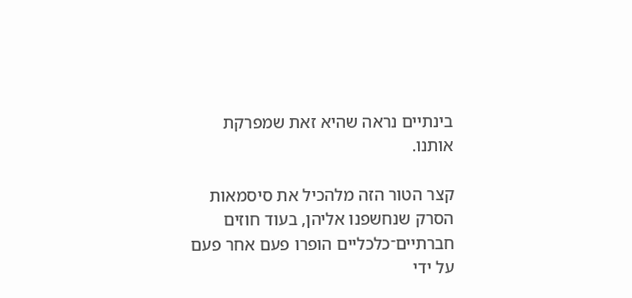בינתיים נראה שהיא זאת שמפרקת אותנו.

קצר הטור הזה מלהכיל את סיסמאות הסרק שנחשפנו אליהן, בעוד חוזים חברתיים־כלכליים הופרו פעם אחר פעם על ידי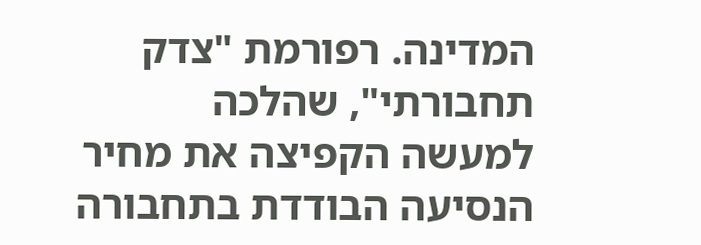המדינה. רפורמת "צדק תחבורתי", שהלכה למעשה הקפיצה את מחיר הנסיעה הבודדת בתחבורה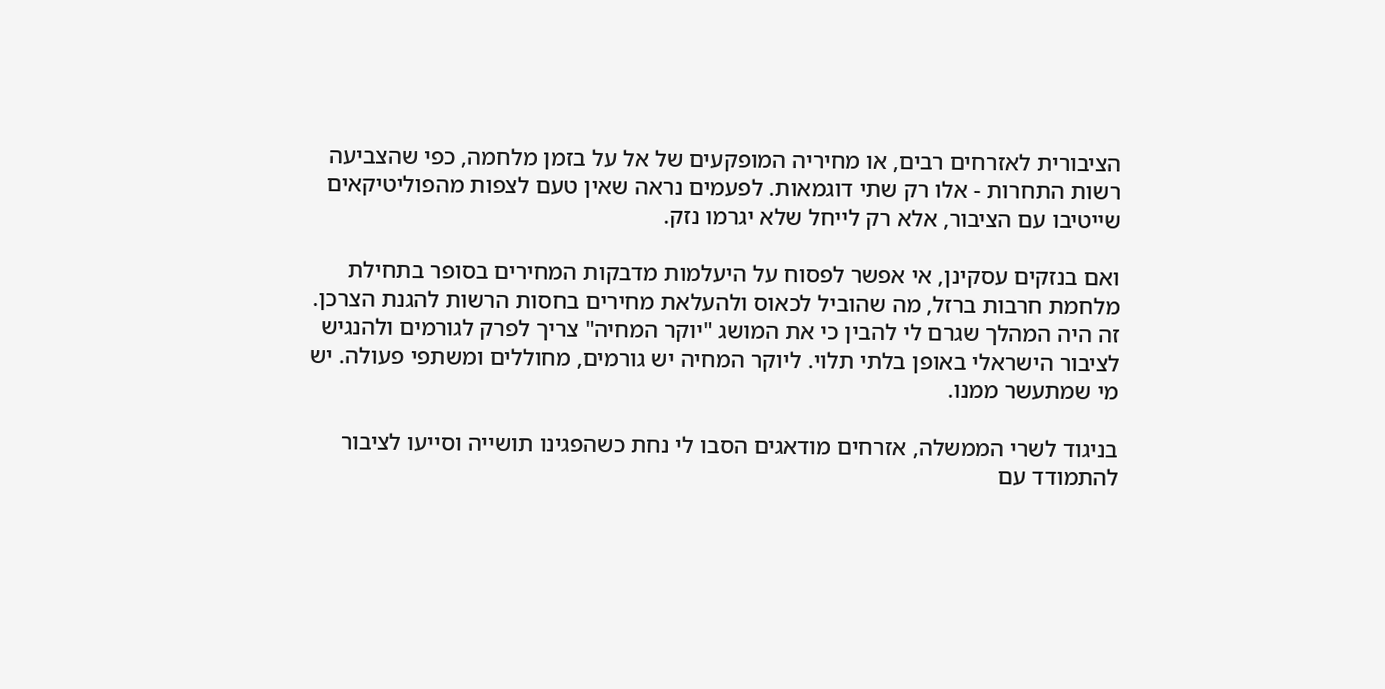הציבורית לאזרחים רבים, או מחיריה המופקעים של אל על בזמן מלחמה, כפי שהצביעה רשות התחרות - אלו רק שתי דוגמאות. לפעמים נראה שאין טעם לצפות מהפוליטיקאים שייטיבו עם הציבור, אלא רק לייחל שלא יגרמו נזק.

ואם בנזקים עסקינן, אי אפשר לפסוח על היעלמות מדבקות המחירים בסופר בתחילת מלחמת חרבות ברזל, מה שהוביל לכאוס ולהעלאת מחירים בחסות הרשות להגנת הצרכן. זה היה המהלך שגרם לי להבין כי את המושג "יוקר המחיה" צריך לפרק לגורמים ולהנגיש לציבור הישראלי באופן בלתי תלוי. ליוקר המחיה יש גורמים, מחוללים ומשתפי פעולה. יש מי שמתעשר ממנו.

בניגוד לשרי הממשלה, אזרחים מודאגים הסבו לי נחת כשהפגינו תושייה וסייעו לציבור להתמודד עם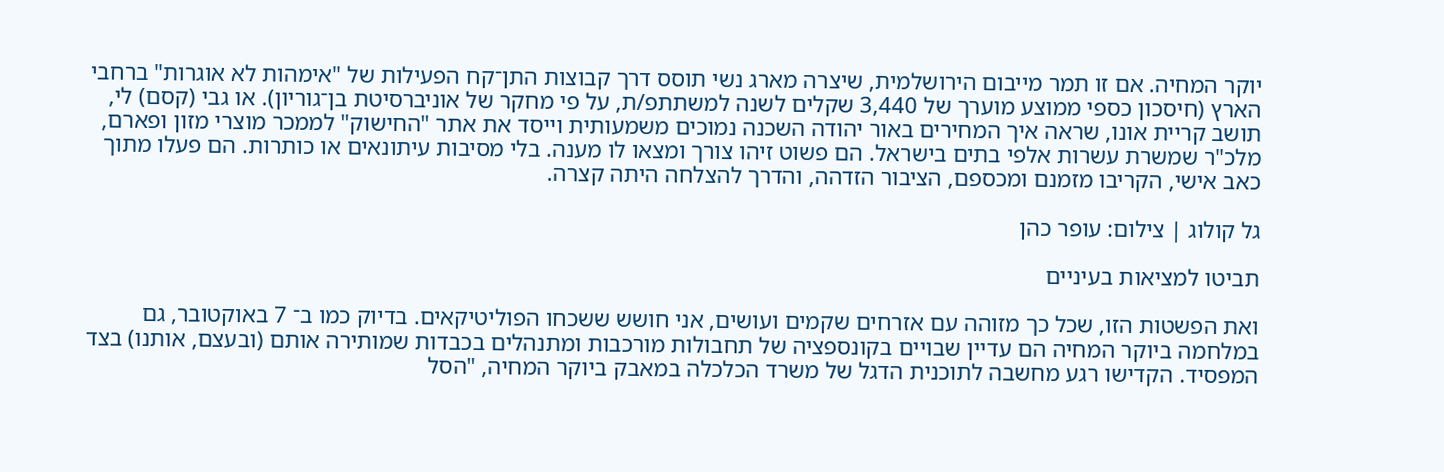יוקר המחיה. אם זו תמר מייבום הירושלמית, שיצרה מארג נשי תוסס דרך קבוצות התן־קח הפעילות של "אימהות לא אוגרות" ברחבי הארץ (חיסכון כספי ממוצע מוערך של 3,440 שקלים לשנה למשתתפ/ת, על פי מחקר של אוניברסיטת בן־גוריון). או גבי (קסם) לי, תושב קריית אונו, שראה איך המחירים באור יהודה השכנה נמוכים משמעותית וייסד את אתר "החישוק" לממכר מוצרי מזון ופארם, מלכ"ר שמשרת עשרות אלפי בתים בישראל. הם פשוט זיהו צורך ומצאו לו מענה. בלי מסיבות עיתונאים או כותרות. הם פעלו מתוך כאב אישי, הקריבו מזמנם ומכספם, הציבור הזדהה, והדרך להצלחה היתה קצרה.

גל קולוג | צילום: עופר כהן

תביטו למציאות בעיניים

ואת הפשטות הזו, שכל כך מזוהה עם אזרחים שקמים ועושים, אני חושש ששכחו הפוליטיקאים. בדיוק כמו ב־ 7 באוקטובר, גם במלחמה ביוקר המחיה הם עדיין שבויים בקונספציה של תחבולות מורכבות ומתנהלים בכבדות שמותירה אותם (ובעצם, אותנו) בצד המפסיד. הקדישו רגע מחשבה לתוכנית הדגל של משרד הכלכלה במאבק ביוקר המחיה, "הסל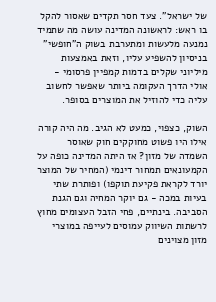של ישראל". צעד חסר תקדים שאסור להקל בו ראש: לראשונה המדינה עושה מה שתמיד נמנעה מלעשות ומתערבת בשוק ה"חופשי" בניסיון להשפיע עליו, וזאת באמצעות מיליוני שקלים בדמות קמפיין פרסומי - אולי הדרך העקומה ביותר שאפשר לחשוב עליה כדי להוזיל את המוצרים בסופר.

השוק, כצפוי, כמעט לא הגיב. מה היה קורה אילו היו פשוט מחוקקים חוק שאוסר השמדה של מזון? אז היתה המדינה כופה על הקמעונאים תמחור דינמי (המחיר של המוצר יורד לקראת פקיעת תוקפו) ופותרת שתי בעיות במכה - גם יוקר המחיה וגם הגנת הסביבה. בינתיים, פחי הזבל העצומים מחוץ לרשתות השיווק עמוסים לעייפה במוצרי מזון מצוינים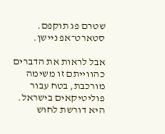שטרם פג תוקפם. סטארט־אפ ניישן.

אבל לראות את הדברים כהווייתם זו משימה מורכבת, בטח עבור פוליטיקאים בישראל. היא דורשת לחוש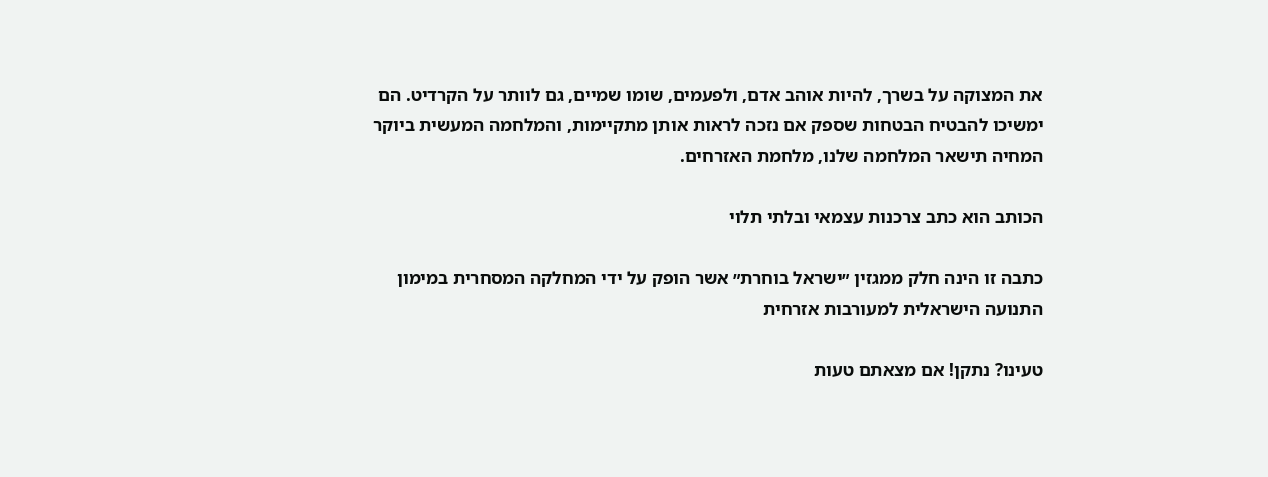את המצוקה על בשרך, להיות אוהב אדם, ולפעמים, שומו שמיים, גם לוותר על הקרדיט. הם ימשיכו להבטיח הבטחות שספק אם נזכה לראות אותן מתקיימות, והמלחמה המעשית ביוקר המחיה תישאר המלחמה שלנו, מלחמת האזרחים.

הכותב הוא כתב צרכנות עצמאי ובלתי תלוי

כתבה זו הינה חלק ממגזין ״ישראל בוחרת״ אשר הופק על ידי המחלקה המסחרית במימון התנועה הישראלית למעורבות אזרחית

טעינו? נתקן! אם מצאתם טעות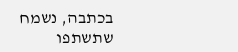בכתבה, נשמח שתשתפו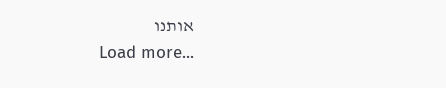אותנו
Load more...